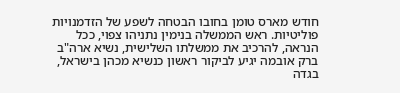חודש מארס טומן בחובו הבטחה לשפע של הזדמנויות פוליטיות. ראש הממשלה בנימין נתניהו צפוי, ככל הנראה, להרכיב את ממשלתו השלישית, נשיא ארה"ב ברק אובמה יגיע לביקור ראשון כנשיא מכהן בישראל, בגדה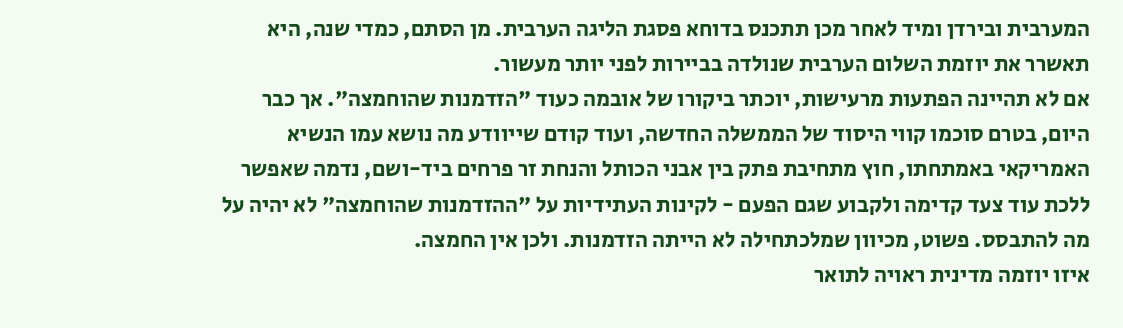המערבית ובירדן ומיד לאחר מכן תתכנס בדוחא פסגת הליגה הערבית. מן הסתם, כמדי שנה, היא תאשרר את יוזמת השלום הערבית שנולדה בביירות לפני יותר מעשור.
אם לא תהיינה הפתעות מרעישות, יוכתר ביקורו של אובמה כעוד "הזדמנות שהוחמצה". אך כבר היום, בטרם סוכמו קווי היסוד של הממשלה החדשה, ועוד קודם שייוודע מה נושא עמו הנשיא האמריקאי באמתחתו, חוץ מתחיבת פתק בין אבני הכותל והנחת זר פרחים ביד-ושם, נדמה שאפשר ללכת עוד צעד קדימה ולקבוע שגם הפעם - לקינות העתידיות על "ההזדמנות שהוחמצה" לא יהיה על מה להתבסס. פשוט, מכיוון שמלכתחילה לא הייתה הזדמנות. ולכן אין החמצה.
איזו יוזמה מדינית ראויה לתואר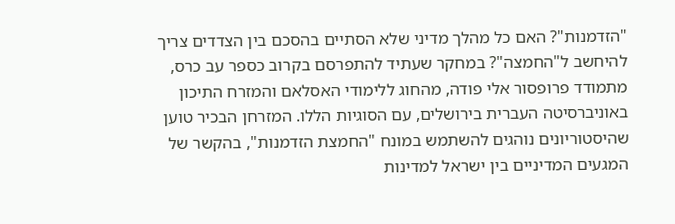"הזדמנות"? האם כל מהלך מדיני שלא הסתיים בהסכם בין הצדדים צריך להיחשב ל"החמצה"? במחקר שעתיד להתפרסם בקרוב כספר עב כרס, מתמודד פרופסור אלי פודה, מהחוג ללימודי האסלאם והמזרח התיכון באוניברסיטה העברית בירושלים, עם הסוגיות הללו. המזרחן הבכיר טוען שהיסטוריונים נוהגים להשתמש במונח "החמצת הזדמנות", בהקשר של המגעים המדיניים בין ישראל למדינות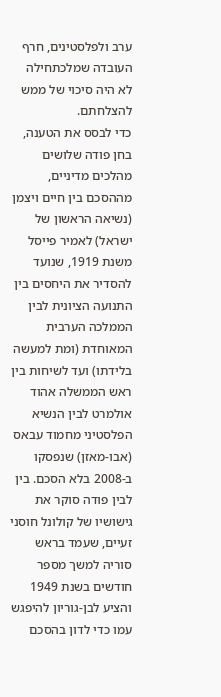ערב ולפלסטינים, חרף העובדה שמלכתחילה לא היה סיכוי של ממש להצלחתם.
כדי לבסס את הטענה, בחן פודה שלושים מהלכים מדיניים, מההסכם בין חיים ויצמן (נשיאה הראשון של ישראל) לאמיר פייסל משנת 1919, שנועד להסדיר את היחסים בין התנועה הציונית לבין הממלכה הערבית המאוחדת (ומת למעשה בלידתו) ועד לשיחות בין ראש הממשלה אהוד אולמרט לבין הנשיא הפלסטיני מחמוד עבאס (אבו-מאזן) שנפסקו ב-2008 בלא הסכם. בין לבין פודה סוקר את גישושיו של קולונל חוסני זעיים, שעמד בראש סוריה למשך מספר חודשים בשנת 1949 והציע לבן-גוריון להיפגש עמו כדי לדון בהסכם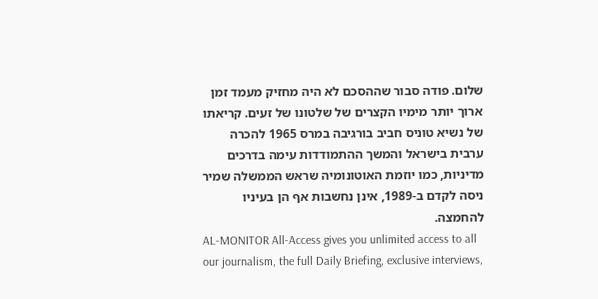שלום. פודה סבור שההסכם לא היה מחזיק מעמד זמן ארוך יותר מימיו הקצרים של שלטונו של זעים. קריאתו של נשיא טוניס חביב בורגיבה במרס 1965 להכרה ערבית בישראל והמשך ההתמודדות עימה בדרכים מדיניות, כמו יוזמת האוטונומיה שראש הממשלה שמיר ניסה לקדם ב-1989, אינן נחשבות אף הן בעיניו להחמצה.
AL-MONITOR All-Access gives you unlimited access to all our journalism, the full Daily Briefing, exclusive interviews,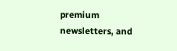premium newsletters, and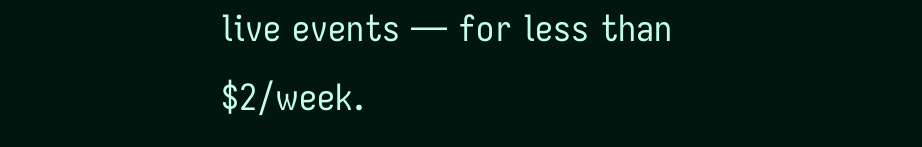live events — for less than $2/week.